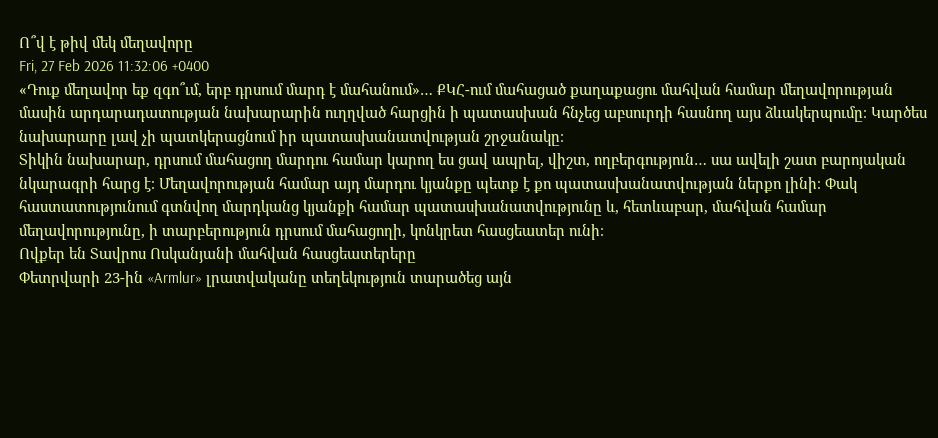Ո՞վ է թիվ մեկ մեղավորը
Fri, 27 Feb 2026 11:32:06 +0400
«Դուք մեղավոր եք զգո՞ւմ, երբ դրսում մարդ է մահանում»… ՔԿՀ-ում մահացած քաղաքացու մահվան համար մեղավորության մասին արդարադատության նախարարին ուղղված հարցին ի պատասխան հնչեց աբսուրդի հասնող այս ձևակերպումը։ Կարծես նախարարը լավ չի պատկերացնում իր պատասխանատվության շրջանակը։
Տիկին նախարար, դրսում մահացող մարդու համար կարող ես ցավ ապրել, վիշտ, ողբերգություն… սա ավելի շատ բարոյական նկարագրի հարց է։ Մեղավորության համար այդ մարդու կյանքը պետք է քո պատասխանատվության ներքո լինի։ Փակ հաստատությունում գտնվող մարդկանց կյանքի համար պատասխանատվությունը և, հետևաբար, մահվան համար մեղավորությունը, ի տարբերություն դրսում մահացողի, կոնկրետ հասցեատեր ունի։
Ովքեր են Տավրոս Ոսկանյանի մահվան հասցեատերերը
Փետրվարի 23-ին «Armlur» լրատվականը տեղեկություն տարածեց այն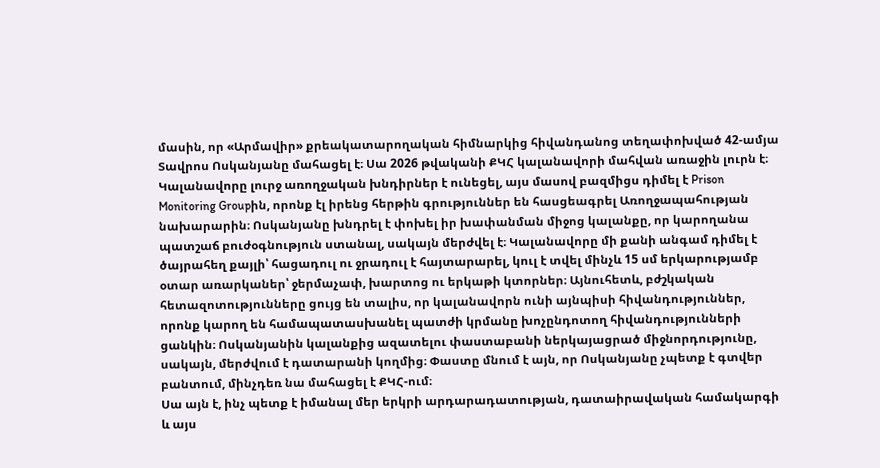մասին, որ «Արմավիր» քրեակատարողական հիմնարկից հիվանդանոց տեղափոխված 42-ամյա Տավրոս Ոսկանյանը մահացել է։ Սա 2026 թվականի ՔԿՀ կալանավորի մահվան առաջին լուրն է։ Կալանավորը լուրջ առողջական խնդիրներ է ունեցել, այս մասով բազմիցս դիմել է Prison Monitoring Groupին, որոնք էլ իրենց հերթին գրություններ են հասցեագրել Առողջապահության նախարարին։ Ոսկանյանը խնդրել է փոխել իր խափանման միջոց կալանքը, որ կարողանա պատշաճ բուժօգնություն ստանալ, սակայն մերժվել է։ Կալանավորը մի քանի անգամ դիմել է ծայրահեղ քայլի՝ հացադուլ ու ջրադուլ է հայտարարել, կուլ է տվել մինչև 15 սմ երկարությամբ օտար առարկաներ՝ ջերմաչափ, խարտոց ու երկաթի կտորներ։ Այնուհետև, բժշկական հետազոտությունները ցույց են տալիս, որ կալանավորն ունի այնպիսի հիվանդություններ, որոնք կարող են համապատասխանել պատժի կրմանը խոչընդոտող հիվանդությունների ցանկին։ Ոսկանյանին կալանքից ազատելու փաստաբանի ներկայացրած միջնորդությունը, սակայն, մերժվում է դատարանի կողմից։ Փաստը մնում է այն, որ Ոսկանյանը չպետք է գտվեր բանտում, մինչդեռ նա մահացել է ՔԿՀ-ում։
Սա այն է, ինչ պետք է իմանալ մեր երկրի արդարադատության, դատաիրավական համակարգի և այս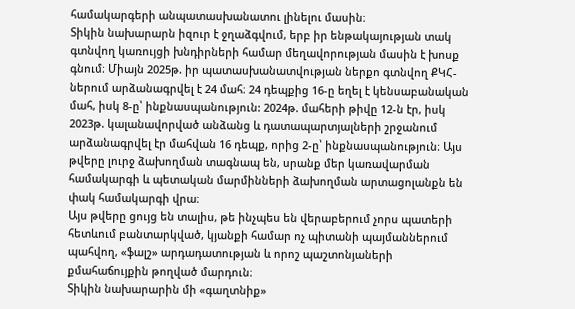համակարգերի անպատասխանատու լինելու մասին։
Տիկին նախարարն իզուր է ջղաձգվում, երբ իր ենթակայության տակ գտնվող կառույցի խնդիրների համար մեղավորության մասին է խոսք գնում։ Միայն 2025թ. իր պատասխանատվության ներքո գտնվող ՔԿՀ-ներում արձանագրվել է 24 մահ։ 24 դեպքից 16-ը եղել է կենսաբանական մահ, իսկ 8-ը՝ ինքնասպանություն: 2024թ. մահերի թիվը 12-ն էր, իսկ 2023թ. կալանավորված անձանց և դատապարտյալների շրջանում արձանագրվել էր մահվան 16 դեպք, որից 2-ը՝ ինքնասպանություն։ Այս թվերը լուրջ ձախողման տագնապ են, սրանք մեր կառավարման համակարգի և պետական մարմինների ձախողման արտացոլանքն են փակ համակարգի վրա։
Այս թվերը ցույց են տալիս, թե ինչպես են վերաբերում չորս պատերի հետևում բանտարկված, կյանքի համար ոչ պիտանի պայմաններում պահվող, «ֆալշ» արդադատության և որոշ պաշտոնյաների քմահաճույքին թողված մարդուն։
Տիկին նախարարին մի «գաղտնիք»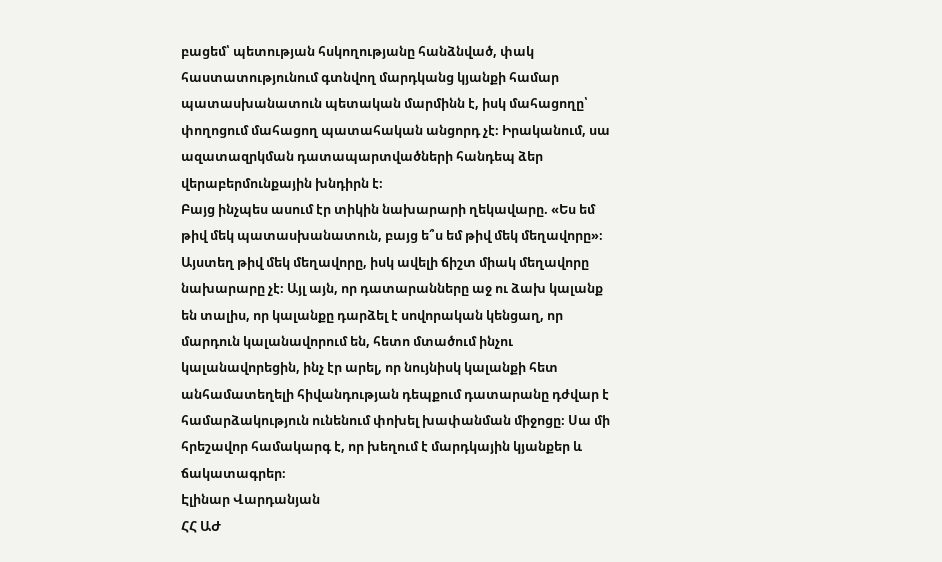բացեմ՝ պետության հսկողությանը հանձնված, փակ հաստատությունում գտնվող մարդկանց կյանքի համար պատասխանատուն պետական մարմինն է, իսկ մահացողը՝ փողոցում մահացող պատահական անցորդ չէ։ Իրականում, սա ազատազրկման դատապարտվածների հանդեպ ձեր վերաբերմունքային խնդիրն է։
Բայց ինչպես ասում էր տիկին նախարարի ղեկավարը. «Ես եմ թիվ մեկ պատասխանատուն, բայց ե՞ս եմ թիվ մեկ մեղավորը»։ Այստեղ թիվ մեկ մեղավորը, իսկ ավելի ճիշտ միակ մեղավորը նախարարը չէ։ Այլ այն, որ դատարանները աջ ու ձախ կալանք են տալիս, որ կալանքը դարձել է սովորական կենցաղ, որ մարդուն կալանավորում են, հետո մտածում ինչու կալանավորեցին, ինչ էր արել, որ նույնիսկ կալանքի հետ անհամատեղելի հիվանդության դեպքում դատարանը դժվար է համարձակություն ունենում փոխել խափանման միջոցը։ Սա մի հրեշավոր համակարգ է, որ խեղում է մարդկային կյանքեր և ճակատագրեր։
Էլինար Վարդանյան
ՀՀ ԱԺ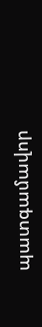պատգամավոր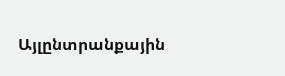Այլընտրանքային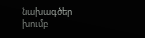նախագծեր խումբ